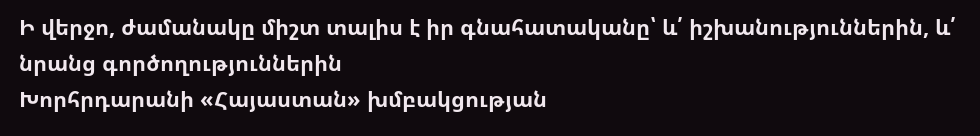Ի վերջո, ժամանակը միշտ տալիս է իր գնահատականը՝ և՛ իշխանություններին, և՛ նրանց գործողություններին
Խորհրդարանի «Հայաստան» խմբակցության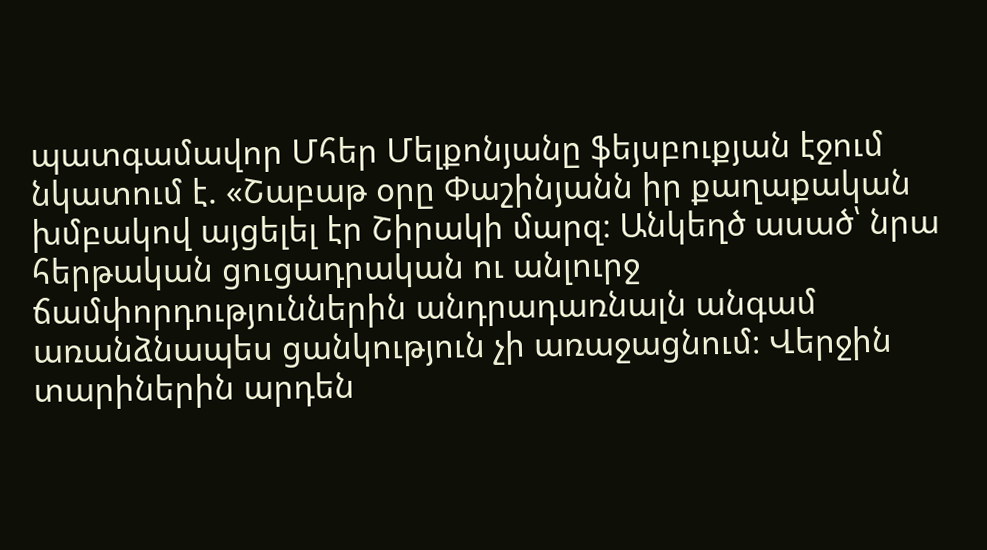պատգամավոր Մհեր Մելքոնյանը ֆեյսբուքյան էջում նկատում է. «Շաբաթ օրը Փաշինյանն իր քաղաքական խմբակով այցելել էր Շիրակի մարզ։ Անկեղծ ասած՝ նրա հերթական ցուցադրական ու անլուրջ ճամփորդություններին անդրադառնալն անգամ առանձնապես ցանկություն չի առաջացնում։ Վերջին տարիներին արդեն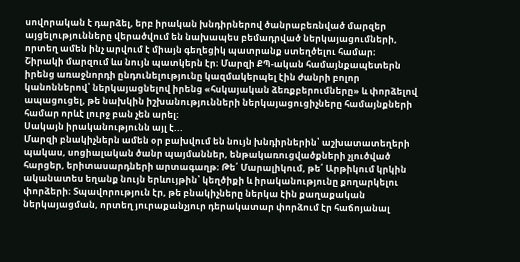սովորական է դարձել, երբ իրական խնդիրներով ծանրաբեռնված մարզեր այցելությունները վերածվում են նախապես բեմադրված ներկայացումների, որտեղ ամեն ինչ արվում է միայն գեղեցիկ պատրանք ստեղծելու համար։
Շիրակի մարզում ևս նույն պատկերն էր։ Մարզի ՔՊ-ական համայնքապետերն իրենց առաջնորդի ընդունելությունը կազմակերպել էին ժանրի բոլոր կանոններով՝ ներկայացնելով իրենց «հսկայական ձեռքբերումները» և փորձելով ապացուցել, թե նախկին իշխանությունների ներկայացուցիչները համայնքների համար որևէ լուրջ բան չեն արել։
Սակայն իրականությունն այլ է...
Մարզի բնակիչներն ամեն օր բախվում են նույն խնդիրներին՝ աշխատատեղերի պակաս, սոցիալական ծանր պայմաններ, ենթակառուցվածքների չլուծված հարցեր, երիտասարդների արտագաղթ։ Թե՛ Մարալիկում, թե՛ Արթիկում կրկին ականատես եղանք նույն երևույթին՝ կեղծիքի և իրականությունը քողարկելու փորձերի։ Տպավորություն էր, թե բնակիչները ներկա էին քաղաքական ներկայացման, որտեղ յուրաքանչյուր դերակատար փորձում էր հաճոյանալ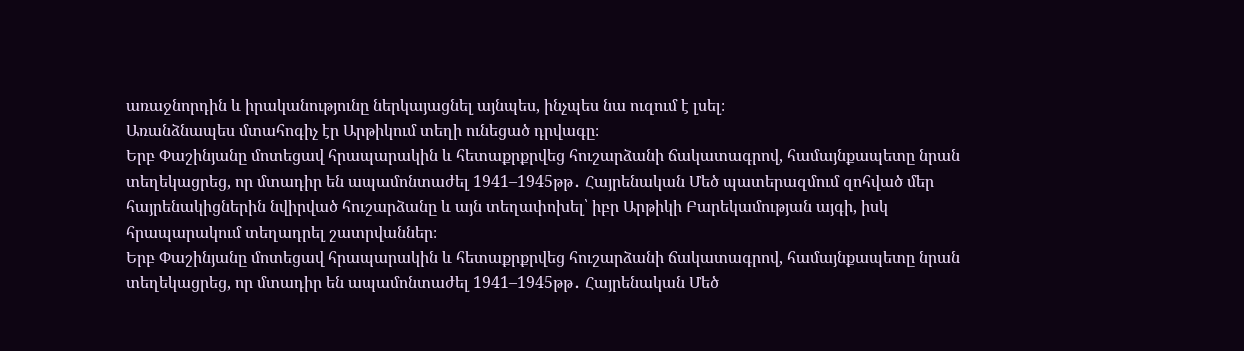առաջնորդին և իրականությունը ներկայացնել այնպես, ինչպես նա ուզում է լսել։
Առանձնապես մտահոգիչ էր Արթիկում տեղի ունեցած դրվագը։
Երբ Փաշինյանը մոտեցավ հրապարակին և հետաքրքրվեց հուշարձանի ճակատագրով, համայնքապետը նրան տեղեկացրեց, որ մտադիր են ապամոնտաժել 1941–1945թթ․ Հայրենական Մեծ պատերազմում զոհված մեր հայրենակիցներին նվիրված հուշարձանը և այն տեղափոխել՝ իբր Արթիկի Բարեկամության այգի, իսկ հրապարակում տեղադրել շատրվաններ։
Երբ Փաշինյանը մոտեցավ հրապարակին և հետաքրքրվեց հուշարձանի ճակատագրով, համայնքապետը նրան տեղեկացրեց, որ մտադիր են ապամոնտաժել 1941–1945թթ․ Հայրենական Մեծ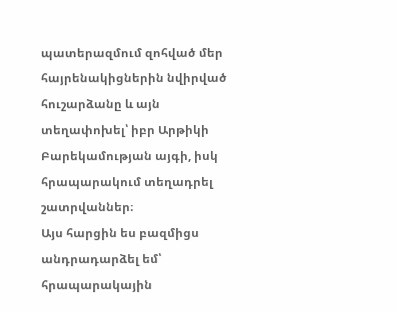պատերազմում զոհված մեր հայրենակիցներին նվիրված հուշարձանը և այն տեղափոխել՝ իբր Արթիկի Բարեկամության այգի, իսկ հրապարակում տեղադրել շատրվաններ։
Այս հարցին ես բազմիցս անդրադարձել եմ՝ հրապարակային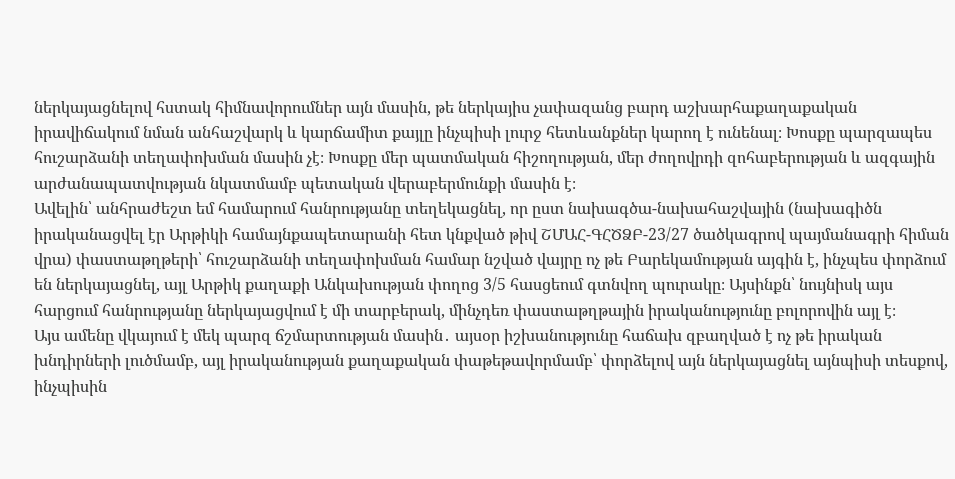ներկայացնելով հստակ հիմնավորումներ այն մասին, թե ներկայիս չափազանց բարդ աշխարհաքաղաքական իրավիճակում նման անհաշվարկ և կարճամիտ քայլը ինչպիսի լուրջ հետևանքներ կարող է ունենալ։ Խոսքը պարզապես հուշարձանի տեղափոխման մասին չէ։ Խոսքը մեր պատմական հիշողության, մեր ժողովրդի զոհաբերության և ազգային արժանապատվության նկատմամբ պետական վերաբերմունքի մասին է։
Ավելին՝ անհրաժեշտ եմ համարում հանրությանը տեղեկացնել, որ ըստ նախագծա-նախահաշվային (նախագիծն իրականացվել էր Արթիկի համայնքապետարանի հետ կնքված թիվ ՇՄԱՀ-ԳՀԾՁԲ-23/27 ծածկագրով պայմանագրի հիման վրա) փաստաթղթերի՝ հուշարձանի տեղափոխման համար նշված վայրը ոչ թե Բարեկամության այգին է, ինչպես փորձում են ներկայացնել, այլ Արթիկ քաղաքի Անկախության փողոց 3/5 հասցեում գտնվող պուրակը։ Այսինքն՝ նույնիսկ այս հարցում հանրությանը ներկայացվում է մի տարբերակ, մինչդեռ փաստաթղթային իրականությունը բոլորովին այլ է։
Այս ամենը վկայում է մեկ պարզ ճշմարտության մասին․ այսօր իշխանությունը հաճախ զբաղված է ոչ թե իրական խնդիրների լուծմամբ, այլ իրականության քաղաքական փաթեթավորմամբ՝ փորձելով այն ներկայացնել այնպիսի տեսքով, ինչպիսին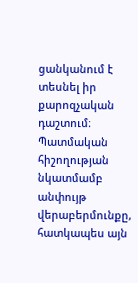ցանկանում է տեսնել իր քարոզչական դաշտում։
Պատմական հիշողության նկատմամբ անփույթ վերաբերմունքը, հատկապես այն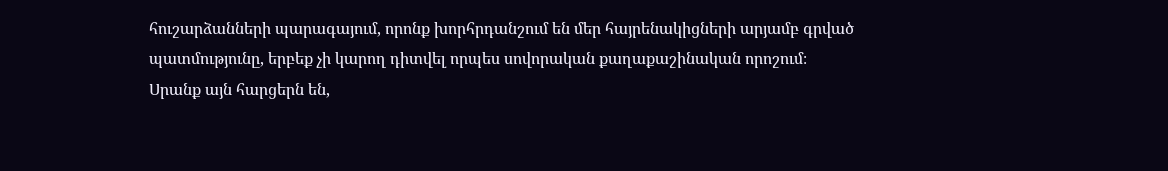հուշարձանների պարագայում, որոնք խորհրդանշում են մեր հայրենակիցների արյամբ գրված պատմությունը, երբեք չի կարող դիտվել որպես սովորական քաղաքաշինական որոշում։ Սրանք այն հարցերն են,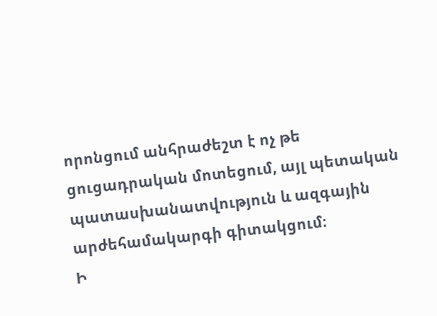որոնցում անհրաժեշտ է ոչ թե ցուցադրական մոտեցում, այլ պետական պատասխանատվություն և ազգային արժեհամակարգի գիտակցում։
Ի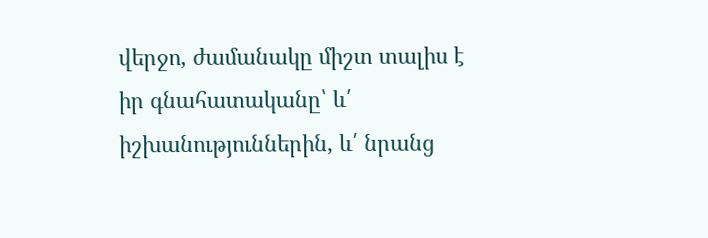վերջո, ժամանակը միշտ տալիս է իր գնահատականը՝ և՛ իշխանություններին, և՛ նրանց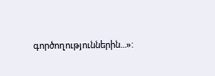գործողություններին...»: